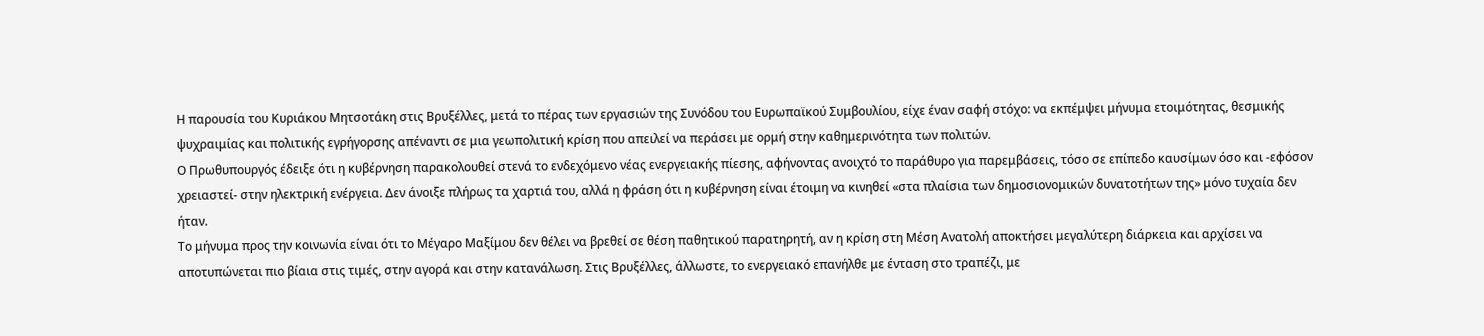Η παρουσία του Κυριάκου Μητσοτάκη στις Βρυξέλλες, μετά το πέρας των εργασιών της Συνόδου του Ευρωπαϊκού Συμβουλίου, είχε έναν σαφή στόχο: να εκπέμψει μήνυμα ετοιμότητας, θεσμικής ψυχραιμίας και πολιτικής εγρήγορσης απέναντι σε μια γεωπολιτική κρίση που απειλεί να περάσει με ορμή στην καθημερινότητα των πολιτών.
Ο Πρωθυπουργός έδειξε ότι η κυβέρνηση παρακολουθεί στενά το ενδεχόμενο νέας ενεργειακής πίεσης, αφήνοντας ανοιχτό το παράθυρο για παρεμβάσεις, τόσο σε επίπεδο καυσίμων όσο και -εφόσον χρειαστεί- στην ηλεκτρική ενέργεια. Δεν άνοιξε πλήρως τα χαρτιά του, αλλά η φράση ότι η κυβέρνηση είναι έτοιμη να κινηθεί «στα πλαίσια των δημοσιονομικών δυνατοτήτων της» μόνο τυχαία δεν ήταν.
Το μήνυμα προς την κοινωνία είναι ότι το Μέγαρο Μαξίμου δεν θέλει να βρεθεί σε θέση παθητικού παρατηρητή, αν η κρίση στη Μέση Ανατολή αποκτήσει μεγαλύτερη διάρκεια και αρχίσει να αποτυπώνεται πιο βίαια στις τιμές, στην αγορά και στην κατανάλωση. Στις Βρυξέλλες, άλλωστε, το ενεργειακό επανήλθε με ένταση στο τραπέζι, με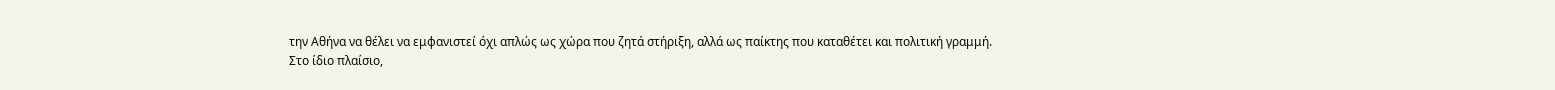την Αθήνα να θέλει να εμφανιστεί όχι απλώς ως χώρα που ζητά στήριξη, αλλά ως παίκτης που καταθέτει και πολιτική γραμμή.
Στο ίδιο πλαίσιο,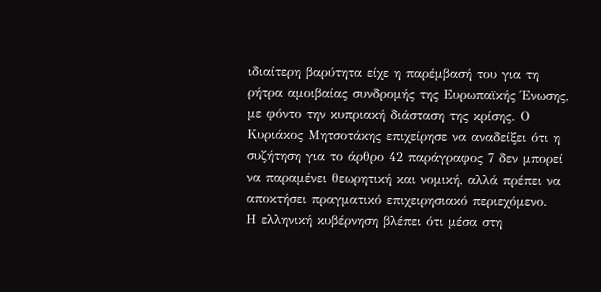ιδιαίτερη βαρύτητα είχε η παρέμβασή του για τη ρήτρα αμοιβαίας συνδρομής της Ευρωπαϊκής Ένωσης, με φόντο την κυπριακή διάσταση της κρίσης. Ο Κυριάκος Μητσοτάκης επιχείρησε να αναδείξει ότι η συζήτηση για το άρθρο 42 παράγραφος 7 δεν μπορεί να παραμένει θεωρητική και νομική, αλλά πρέπει να αποκτήσει πραγματικό επιχειρησιακό περιεχόμενο.
Η ελληνική κυβέρνηση βλέπει ότι μέσα στη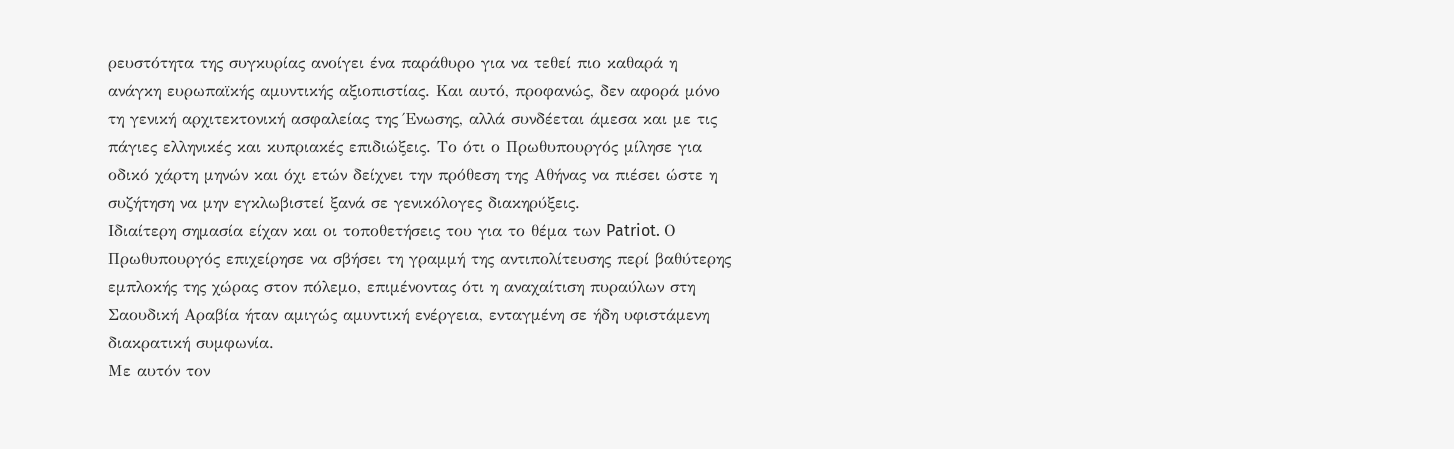ρευστότητα της συγκυρίας ανοίγει ένα παράθυρο για να τεθεί πιο καθαρά η ανάγκη ευρωπαϊκής αμυντικής αξιοπιστίας. Και αυτό, προφανώς, δεν αφορά μόνο τη γενική αρχιτεκτονική ασφαλείας της Ένωσης, αλλά συνδέεται άμεσα και με τις πάγιες ελληνικές και κυπριακές επιδιώξεις. Το ότι ο Πρωθυπουργός μίλησε για οδικό χάρτη μηνών και όχι ετών δείχνει την πρόθεση της Αθήνας να πιέσει ώστε η συζήτηση να μην εγκλωβιστεί ξανά σε γενικόλογες διακηρύξεις.
Ιδιαίτερη σημασία είχαν και οι τοποθετήσεις του για το θέμα των Patriot. Ο Πρωθυπουργός επιχείρησε να σβήσει τη γραμμή της αντιπολίτευσης περί βαθύτερης εμπλοκής της χώρας στον πόλεμο, επιμένοντας ότι η αναχαίτιση πυραύλων στη Σαουδική Αραβία ήταν αμιγώς αμυντική ενέργεια, ενταγμένη σε ήδη υφιστάμενη διακρατική συμφωνία.
Με αυτόν τον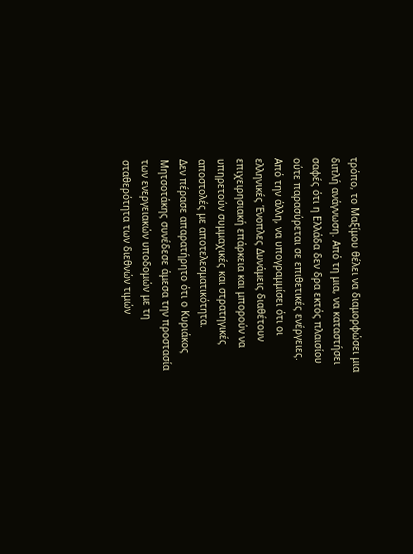τρόπο, το Μαξίμου θέλει να διαμορφώσει μια διπλή ανάγνωση. Από τη μια, να καταστήσει σαφές ότι η Ελλάδα δεν δρα εκτός πλαισίου ούτε παρασύρεται σε επιθετικές ενέργειες. Από την άλλη, να υπογραμμίσει ότι οι ελληνικές Ένοπλες Δυνάμεις διαθέτουν επιχειρησιακή επάρκεια και μπορούν να υπηρετούν συμμαχικές και στρατηγικές αποστολές με αποτελεσματικότητα.
Δεν πέρασε απαρατήρητο ότι ο Κυριάκος Μητσοτάκης συνέδεσε άμεσα την προστασία των ενεργειακών υποδομών με τη σταθερότητα των διεθνών τιμών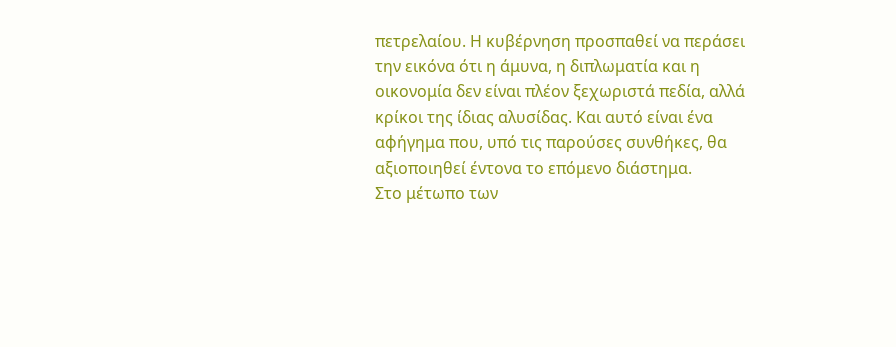πετρελαίου. Η κυβέρνηση προσπαθεί να περάσει την εικόνα ότι η άμυνα, η διπλωματία και η οικονομία δεν είναι πλέον ξεχωριστά πεδία, αλλά κρίκοι της ίδιας αλυσίδας. Και αυτό είναι ένα αφήγημα που, υπό τις παρούσες συνθήκες, θα αξιοποιηθεί έντονα το επόμενο διάστημα.
Στο μέτωπο των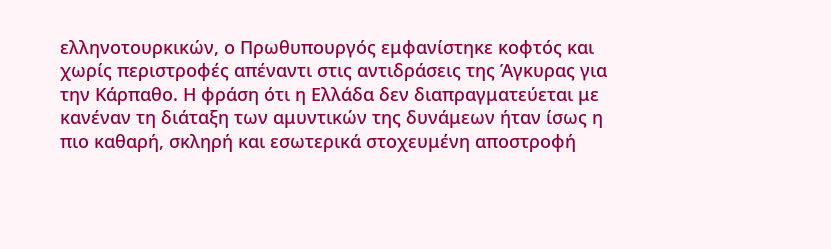ελληνοτουρκικών, ο Πρωθυπουργός εμφανίστηκε κοφτός και χωρίς περιστροφές απέναντι στις αντιδράσεις της Άγκυρας για την Κάρπαθο. Η φράση ότι η Ελλάδα δεν διαπραγματεύεται με κανέναν τη διάταξη των αμυντικών της δυνάμεων ήταν ίσως η πιο καθαρή, σκληρή και εσωτερικά στοχευμένη αποστροφή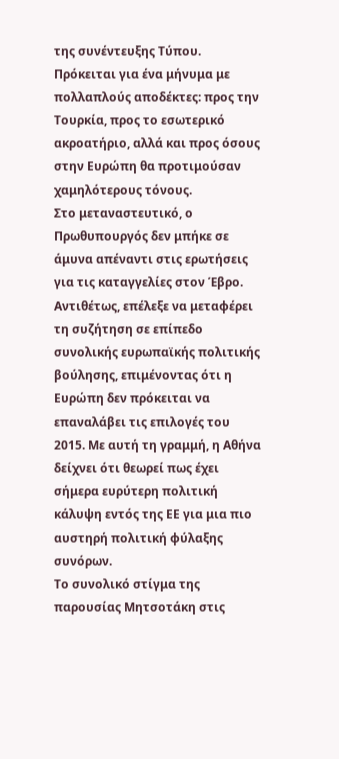της συνέντευξης Τύπου. Πρόκειται για ένα μήνυμα με πολλαπλούς αποδέκτες: προς την Τουρκία, προς το εσωτερικό ακροατήριο, αλλά και προς όσους στην Ευρώπη θα προτιμούσαν χαμηλότερους τόνους.
Στο μεταναστευτικό, ο Πρωθυπουργός δεν μπήκε σε άμυνα απέναντι στις ερωτήσεις για τις καταγγελίες στον Έβρο. Αντιθέτως, επέλεξε να μεταφέρει τη συζήτηση σε επίπεδο συνολικής ευρωπαϊκής πολιτικής βούλησης, επιμένοντας ότι η Ευρώπη δεν πρόκειται να επαναλάβει τις επιλογές του 2015. Με αυτή τη γραμμή, η Αθήνα δείχνει ότι θεωρεί πως έχει σήμερα ευρύτερη πολιτική κάλυψη εντός της ΕΕ για μια πιο αυστηρή πολιτική φύλαξης συνόρων.
Το συνολικό στίγμα της παρουσίας Μητσοτάκη στις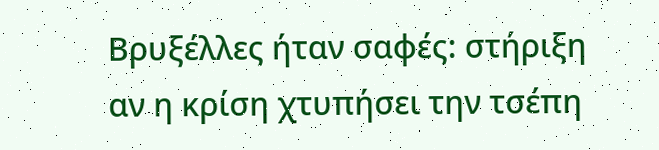Βρυξέλλες ήταν σαφές: στήριξη αν η κρίση χτυπήσει την τσέπη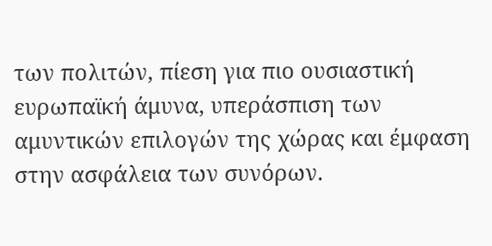των πολιτών, πίεση για πιο ουσιαστική ευρωπαϊκή άμυνα, υπεράσπιση των αμυντικών επιλογών της χώρας και έμφαση στην ασφάλεια των συνόρων.